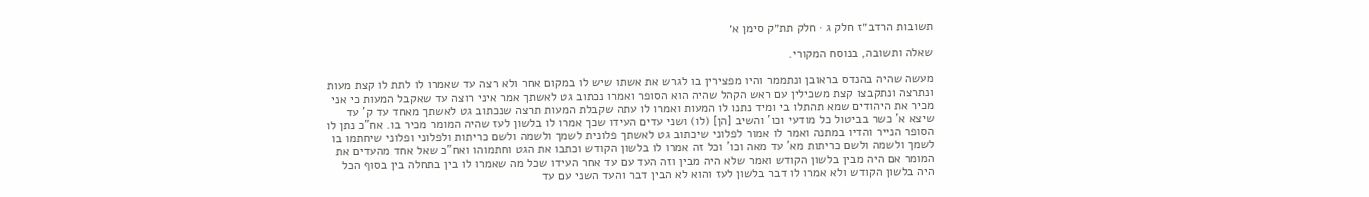תשובות הרדב״ז חלק ג · חלק תת״ק סימן א׳

שאלה ותשובה, בנוסח המקורי.

מעשה שהיה בהנדס בראובן ונתממר והיו מפצירין בו לגרש את אשתו שיש לו במקום אחר ולא רצה עד שאמרו לו לתת לו קצת מעות ונתרצה ונתקבצו קצת משכילין עם ראש הקהל שהיה הוא הסופר ואמרו נכתוב גט לאשתך אמר איני רוצה עד שאקבל המעות כי אני מכיר את היהודים שמא תהתלו בי ומיד נתנו לו המעות ואמרו לו עתה שקבלת המעות תרצה שנכתוב גט לאשתך מאחד עד ק' עד שיצא א' כשר בביטול כל מודעי וכו' והשיב [הן] (לו) ושני עדים העידו שכך אמרו לו בלשון לעז שהיה המומר מכיר בו. אח"כ נתן לו הסופר הנייר והדיו במתנה ואמר לו אמור לפלוני שיכתוב גט לאשתך פלונית לשמך ולשמה ולשם כריתות ולפלוני ופלוני שיחתמו בו לשמך ולשמה ולשם כריתות מא' עד מאה וכו' וכל זה אמרו לו בלשון הקודש וכתבו את הגט וחתמוהו ואח"כ שאל אחד מהעדים את המומר אם היה מבין בלשון הקודש ואמר שלא היה מבין וזה העד עם עד אחר העידו שכל מה שאמרו לו בין בתחלה בין בסוף הכל היה בלשון הקודש ולא אמרו לו דבר בלשון לעז והוא לא הבין דבר והעד השני עם עד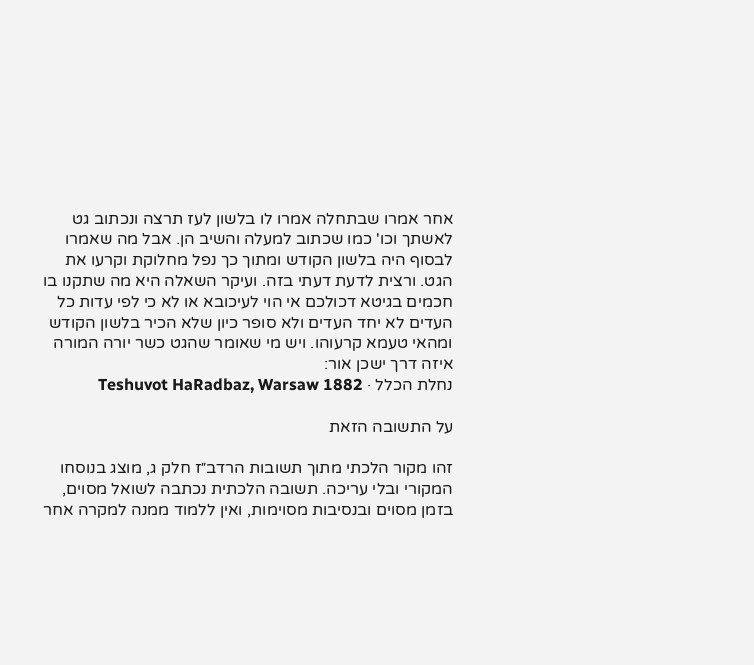אחר אמרו שבתחלה אמרו לו בלשון לעז תרצה ונכתוב גט לאשתך וכו' כמו שכתוב למעלה והשיב הן. אבל מה שאמרו לבסוף היה בלשון הקודש ומתוך כך נפל מחלוקת וקרעו את הגט. ורצית לדעת דעתי בזה. ועיקר השאלה היא מה שתקנו בו חכמים בגיטא דכולכם אי הוי לעיכובא או לא כי לפי עדות כל העדים לא יחד העדים ולא סופר כיון שלא הכיר בלשון הקודש ומהאי טעמא קרעוהו. ויש מי שאומר שהגט כשר יורה המורה איזה דרך ישכן אור:
נחלת הכלל · Teshuvot HaRadbaz, Warsaw 1882

על התשובה הזאת

זהו מקור הלכתי מתוך תשובות הרדב״ז חלק ג, מוצג בנוסחו המקורי ובלי עריכה. תשובה הלכתית נכתבה לשואל מסוים, בזמן מסוים ובנסיבות מסוימות, ואין ללמוד ממנה למקרה אחר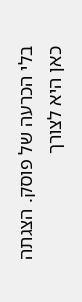בלי הכרעה של פוסק. הצגתה כאן היא לצורך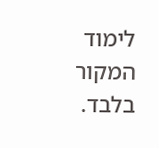לימוד המקור בלבד.